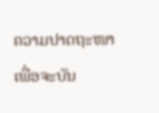ຄວາມປາດຖະໜາ
ເພື່ອຈະບັນ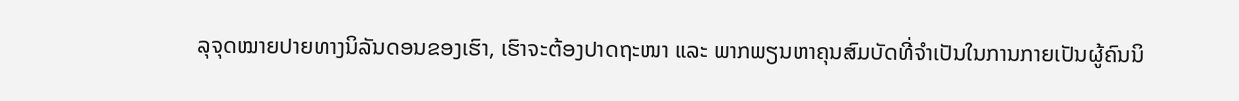ລຸຈຸດໝາຍປາຍທາງນິລັນດອນຂອງເຮົາ, ເຮົາຈະຕ້ອງປາດຖະໜາ ແລະ ພາກພຽນຫາຄຸນສົມບັດທີ່ຈຳເປັນໃນການກາຍເປັນຜູ້ຄົນນິ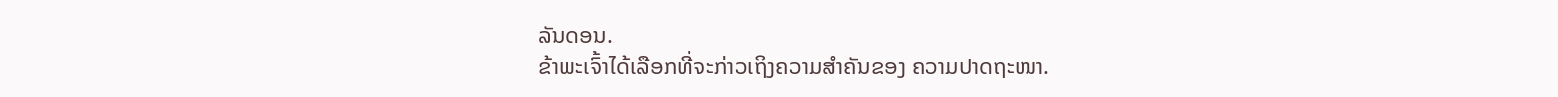ລັນດອນ.
ຂ້າພະເຈົ້າໄດ້ເລືອກທີ່ຈະກ່າວເຖິງຄວາມສຳຄັນຂອງ ຄວາມປາດຖະໜາ.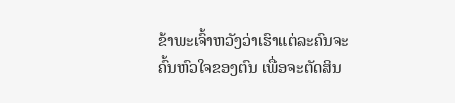ຂ້າພະເຈົ້າຫວັງວ່າເຮົາແຕ່ລະຄົນຈະຄົ້ນຫົວໃຈຂອງຕົນ ເພື່ອຈະຕັດສິນ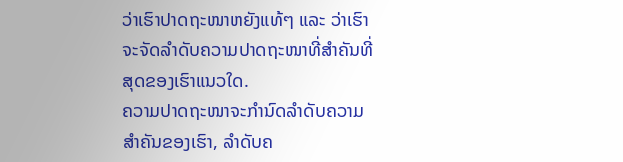ວ່າເຮົາປາດຖະໜາຫຍັງແທ້ໆ ແລະ ວ່າເຮົາຈະຈັດລຳດັບຄວາມປາດຖະໜາທີ່ສຳຄັນທີ່ສຸດຂອງເຮົາແນວໃດ.
ຄວາມປາດຖະໜາຈະກຳນົດລຳດັບຄວາມສຳຄັນຂອງເຮົາ, ລຳດັບຄ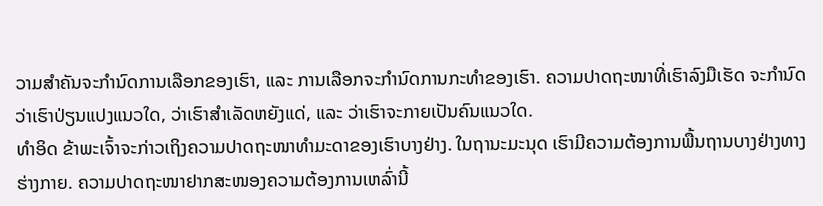ວາມສຳຄັນຈະກຳນົດການເລືອກຂອງເຮົາ, ແລະ ການເລືອກຈະກຳນົດການກະທຳຂອງເຮົາ. ຄວາມປາດຖະໜາທີ່ເຮົາລົງມືເຮັດ ຈະກຳນົດວ່າເຮົາປ່ຽນແປງແນວໃດ, ວ່າເຮົາສຳເລັດຫຍັງແດ່, ແລະ ວ່າເຮົາຈະກາຍເປັນຄົນແນວໃດ.
ທຳອິດ ຂ້າພະເຈົ້າຈະກ່າວເຖິງຄວາມປາດຖະໜາທຳມະດາຂອງເຮົາບາງຢ່າງ. ໃນຖານະມະນຸດ ເຮົາມີຄວາມຕ້ອງການພື້ນຖານບາງຢ່າງທາງຮ່າງກາຍ. ຄວາມປາດຖະໜາຢາກສະໜອງຄວາມຕ້ອງການເຫລົ່ານີ້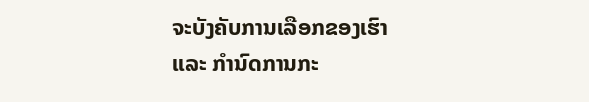ຈະບັງຄັບການເລືອກຂອງເຮົາ ແລະ ກຳນົດການກະ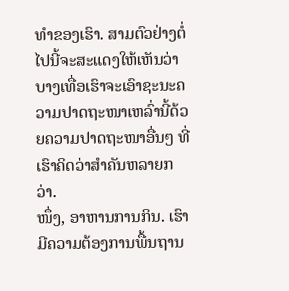ທຳຂອງເຮົາ. ສາມຕົວຢ່າງຕໍ່ໄປນີ້ຈະສະແດງໃຫ້ເຫັນວ່າ ບາງເທື່ອເຮົາຈະເອົາຊະນະຄວາມປາດຖະໜາເຫລົ່ານີ້ດ້ວຍຄວາມປາດຖະໜາອື່ນໆ ທີ່ເຮົາຄິດວ່າສຳຄັນຫລາຍກວ່າ.
ໜຶ່ງ, ອາຫານການກິນ. ເຮົາມີຄວາມຕ້ອງການພື້ນຖານ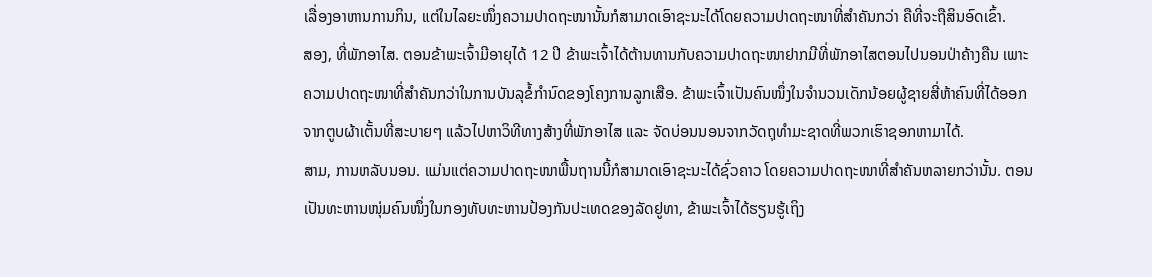ເລື່ອງອາຫານການກິນ, ແຕ່ໃນໄລຍະໜຶ່ງຄວາມປາດຖະໜານັ້ນກໍສາມາດເອົາຊະນະໄດ້ໂດຍຄວາມປາດຖະໜາທີ່ສຳຄັນກວ່າ ຄືທີ່ຈະຖືສິນອົດເຂົ້າ.
ສອງ, ທີ່ພັກອາໄສ. ຕອນຂ້າພະເຈົ້າມີອາຍຸໄດ້ 12 ປີ ຂ້າພະເຈົ້າໄດ້ຕ້ານທານກັບຄວາມປາດຖະໜາຢາກມີທີ່ພັກອາໄສຕອນໄປນອນປ່າຄ້າງຄືນ ເພາະຄວາມປາດຖະໜາທີ່ສຳຄັນກວ່າໃນການບັນລຸຂໍ້ກຳນົດຂອງໂຄງການລູກເສືອ. ຂ້າພະເຈົ້າເປັນຄົນໜຶ່ງໃນຈຳນວນເດັກນ້ອຍຜູ້ຊາຍສີ່ຫ້າຄົນທີ່ໄດ້ອອກຈາກຕູບຜ້າເຕັ້ນທີ່ສະບາຍໆ ແລ້ວໄປຫາວິທີທາງສ້າງທີ່ພັກອາໄສ ແລະ ຈັດບ່ອນນອນຈາກວັດຖຸທຳມະຊາດທີ່ພວກເຮົາຊອກຫາມາໄດ້.
ສາມ, ການຫລັບນອນ. ແມ່ນແຕ່ຄວາມປາດຖະໜາພື້ນຖານນີ້ກໍສາມາດເອົາຊະນະໄດ້ຊົ່ວຄາວ ໂດຍຄວາມປາດຖະໜາທີ່ສຳຄັນຫລາຍກວ່ານັ້ນ. ຕອນເປັນທະຫານໜຸ່ມຄົນໜຶ່ງໃນກອງທັບທະຫານປ້ອງກັນປະເທດຂອງລັດຢູທາ, ຂ້າພະເຈົ້າໄດ້ຮຽນຮູ້ເຖິງ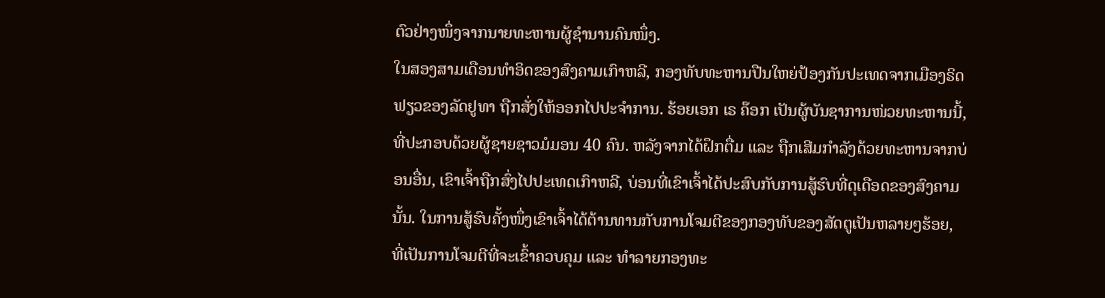ຕົວຢ່າງໜຶ່ງຈາກນາຍທະຫານຜູ້ຊຳນານຄົນໜຶ່ງ.
ໃນສອງສາມເດືອນທຳອິດຂອງສົງຄາມເກົາຫລີ, ກອງທັບທະຫານປືນໃຫຍ່ປ້ອງກັນປະເທດຈາກເມືອງຣິດຟຽວຂອງລັດຢູທາ ຖືກສັ່ງໃຫ້ອອກໄປປະຈຳການ. ຮ້ອຍເອກ ເຣ ຄ໊ອກ ເປັນຜູ້ບັນຊາການໜ່ວຍທະຫານນີ້, ທີ່ປະກອບດ້ວຍຜູ້ຊາຍຊາວມໍມອນ 40 ຄົນ. ຫລັງຈາກໄດ້ຝຶກຕື່ມ ແລະ ຖືກເສີມກຳລັງດ້ວຍທະຫານຈາກບ່ອນອື່ນ, ເຂົາເຈົ້າຖືກສົ່ງໄປປະເທດເກົາຫລີ, ບ່ອນທີ່ເຂົາເຈົ້າໄດ້ປະສົບກັບການສູ້ຮົບທີ່ດຸເດືອດຂອງສົງຄາມນັ້ນ. ໃນການສູ້ຮົບຄັ້ງໜຶ່ງເຂົາເຈົ້າໄດ້ຕ້ານທານກັບການໂຈມຕີຂອງກອງທັບຂອງສັດຕູເປັນຫລາຍໆຮ້ອຍ, ທີ່ເປັນການໂຈມຕີທີ່ຈະເຂົ້າຄວບຄຸມ ແລະ ທຳລາຍກອງທະ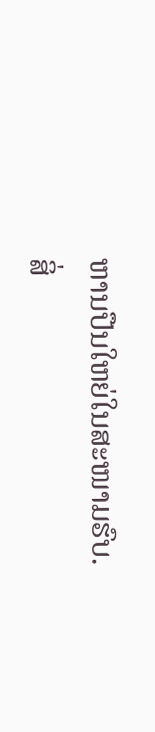ຫານປືນໃຫຍ່ໃນສະໜາມຮົບ.
ສິ່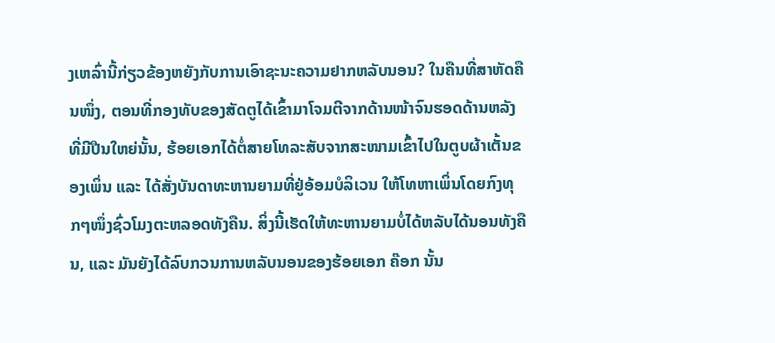ງເຫລົ່ານີ້ກ່ຽວຂ້ອງຫຍັງກັບການເອົາຊະນະຄວາມຢາກຫລັບນອນ? ໃນຄືນທີ່ສາຫັດຄືນໜຶ່ງ, ຕອນທີ່ກອງທັບຂອງສັດຕູໄດ້ເຂົ້າມາໂຈມຕີຈາກດ້ານໜ້າຈົນຮອດດ້ານຫລັງທີ່ມີປືນໃຫຍ່ນັ້ນ, ຮ້ອຍເອກໄດ້ຕໍ່ສາຍໂທລະສັບຈາກສະໜາມເຂົ້າໄປໃນຕູບຜ້າເຕັ້ນຂອງເພິ່ນ ແລະ ໄດ້ສັ່ງບັນດາທະຫານຍາມທີ່ຢູ່ອ້ອມບໍລິເວນ ໃຫ້ໂທຫາເພິ່ນໂດຍກົງທຸກໆໜຶ່ງຊົ່ວໂມງຕະຫລອດທັງຄືນ. ສິ່ງນີ້ເຮັດໃຫ້ທະຫານຍາມບໍ່ໄດ້ຫລັບໄດ້ນອນທັງຄືນ, ແລະ ມັນຍັງໄດ້ລົບກວນການຫລັບນອນຂອງຮ້ອຍເອກ ຄ໊ອກ ນັ້ນ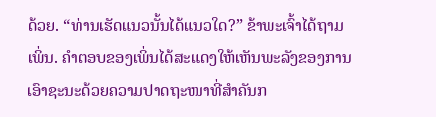ດ້ວຍ. “ທ່ານເຮັດແນວນັ້ນໄດ້ແນວໃດ?” ຂ້າພະເຈົ້າໄດ້ຖາມເພິ່ນ. ຄຳຕອບຂອງເພິ່ນໄດ້ສະແດງໃຫ້ເຫັນພະລັງຂອງການເອົາຊະນະດ້ວຍຄວາມປາດຖະໜາທີ່ສຳຄັນກ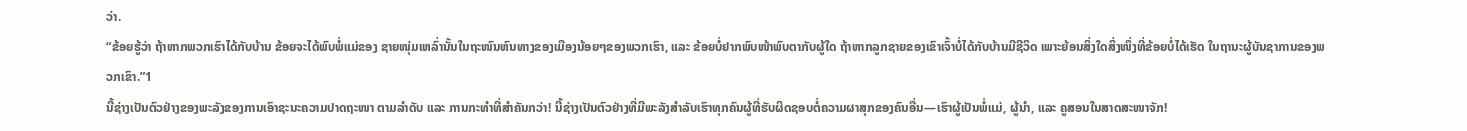ວ່າ.
“ຂ້ອຍຮູ້ວ່າ ຖ້າຫາກພວກເຮົາໄດ້ກັບບ້ານ ຂ້ອຍຈະໄດ້ພົບພໍ່ແມ່ຂອງ ຊາຍໜຸ່ມເຫລົ່ານັ້ນໃນຖະໜົນຫົນທາງຂອງເມືອງນ້ອຍໆຂອງພວກເຮົາ, ແລະ ຂ້ອຍບໍ່ຢາກພົບໜ້າພົບຕາກັບຜູ້ໃດ ຖ້າຫາກລູກຊາຍຂອງເຂົາເຈົ້າບໍ່ໄດ້ກັບບ້ານມີຊີວິດ ເພາະຍ້ອນສິ່ງໃດສິ່ງໜຶ່ງທີ່ຂ້ອຍບໍ່ໄດ້ເຮັດ ໃນຖານະຜູ້ບັນຊາການຂອງພວກເຂົາ.”1
ນີ້ຊ່າງເປັນຕົວຢ່າງຂອງພະລັງຂອງການເອົາຊະນະຄວາມປາດຖະໜາ ຕາມລຳດັບ ແລະ ການກະທຳທີ່ສຳຄັນກວ່າ! ນີ້ຊ່າງເປັນຕົວຢ່າງທີ່ມີພະລັງສຳລັບເຮົາທຸກຄົນຜູ້ທີ່ຮັບຜິດຊອບຕໍ່ຄວາມຜາສຸກຂອງຄົນອື່ນ—ເຮົາຜູ້ເປັນພໍ່ແມ່, ຜູ້ນຳ, ແລະ ຄູສອນໃນສາດສະໜາຈັກ!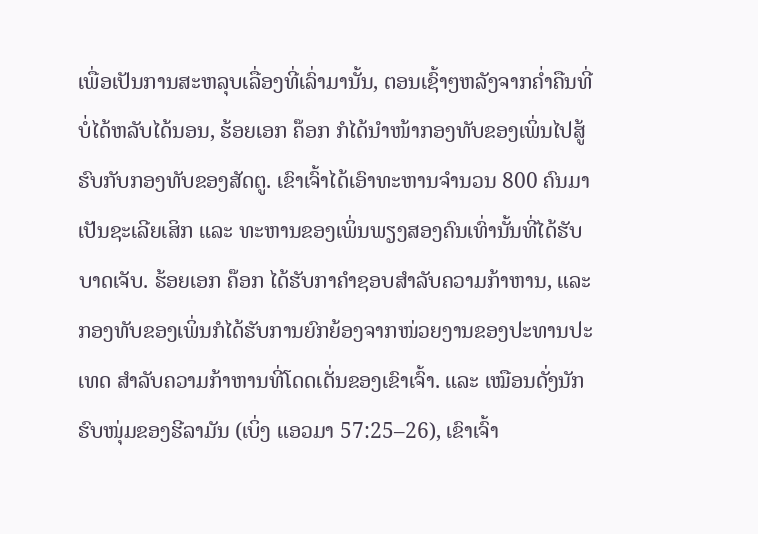ເພື່ອເປັນການສະຫລຸບເລື່ອງທີ່ເລົ່າມານັ້ນ, ຕອນເຊົ້າໆຫລັງຈາກຄ່ຳຄືນທີ່ບໍ່ໄດ້ຫລັບໄດ້ນອນ, ຮ້ອຍເອກ ຄ໊ອກ ກໍໄດ້ນຳໜ້າກອງທັບຂອງເພິ່ນໄປສູ້ຮົບກັບກອງທັບຂອງສັດຕູ. ເຂົາເຈົ້າໄດ້ເອົາທະຫານຈຳນວນ 800 ຄົນມາເປັນຊະເລີຍເສິກ ແລະ ທະຫານຂອງເພິ່ນພຽງສອງຄົນເທົ່ານັ້ນທີ່ໄດ້ຮັບບາດເຈັບ. ຮ້ອຍເອກ ຄ໊ອກ ໄດ້ຮັບກາຄຳຊອບສຳລັບຄວາມກ້າຫານ, ແລະ ກອງທັບຂອງເພິ່ນກໍໄດ້ຮັບການຍົກຍ້ອງຈາກໜ່ວຍງານຂອງປະທານປະເທດ ສຳລັບຄວາມກ້າຫານທີ່ໂດດເດັ່ນຂອງເຂົາເຈົ້າ. ແລະ ເໝືອນດັ່ງນັກຮົບໜຸ່ມຂອງຮີລາມັນ (ເບິ່ງ ແອວມາ 57:25–26), ເຂົາເຈົ້າ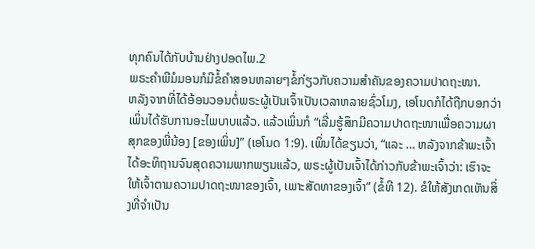ທຸກຄົນໄດ້ກັບບ້ານຢ່າງປອດໄພ.2
ພຣະຄຳພີມໍມອນກໍມີຂໍ້ຄຳສອນຫລາຍໆຂໍ້ກ່ຽວກັບຄວາມສຳຄັນຂອງຄວາມປາດຖະໜາ.
ຫລັງຈາກທີ່ໄດ້ອ້ອນວອນຕໍ່ພຣະຜູ້ເປັນເຈົ້າເປັນເວລາຫລາຍຊົ່ວໂມງ, ເອໂນດກໍໄດ້ຖືກບອກວ່າ ເພິ່ນໄດ້ຮັບການອະໄພບາບແລ້ວ. ແລ້ວເພິ່ນກໍ “ເລີ່ມຮູ້ສຶກມີຄວາມປາດຖະໜາເພື່ອຄວາມຜາສຸກຂອງພີ່ນ້ອງ [ຂອງເພິ່ນ]” (ເອໂນດ 1:9). ເພິ່ນໄດ້ຂຽນວ່າ, “ແລະ … ຫລັງຈາກຂ້າພະເຈົ້າໄດ້ອະທິຖານຈົນສຸດຄວາມພາກພຽນແລ້ວ, ພຣະຜູ້ເປັນເຈົ້າໄດ້ກ່າວກັບຂ້າພະເຈົ້າວ່າ: ເຮົາຈະໃຫ້ເຈົ້າຕາມຄວາມປາດຖະໜາຂອງເຈົ້າ, ເພາະສັດທາຂອງເຈົ້າ” (ຂໍ້ທີ 12). ຂໍໃຫ້ສັງເກດເຫັນສິ່ງທີ່ຈຳເປັນ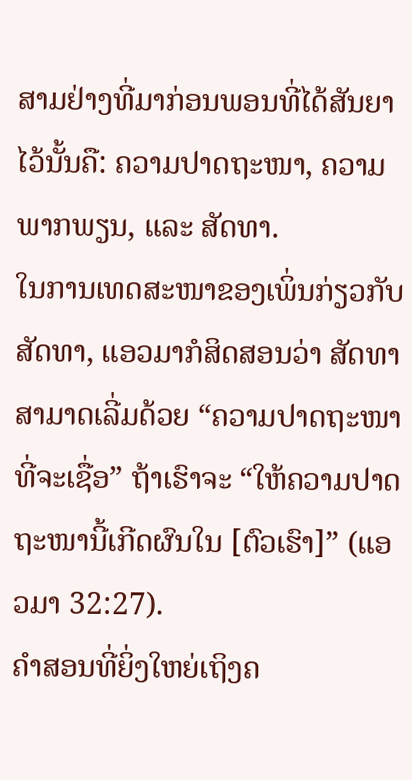ສາມຢ່າງທີ່ມາກ່ອນພອນທີ່ໄດ້ສັນຍາໄວ້ນັ້ນຄື: ຄວາມປາດຖະໜາ, ຄວາມພາກພຽນ, ແລະ ສັດທາ.
ໃນການເທດສະໜາຂອງເພິ່ນກ່ຽວກັບສັດທາ, ແອວມາກໍສິດສອນວ່າ ສັດທາສາມາດເລີ່ມດ້ວຍ “ຄວາມປາດຖະໜາທີ່ຈະເຊື່ອ” ຖ້າເຮົາຈະ “ໃຫ້ຄວາມປາດຖະໜານີ້ເກີດຜົນໃນ [ຕົວເຮົາ]” (ແອວມາ 32:27).
ຄຳສອນທີ່ຍິ່ງໃຫຍ່ເຖິງຄ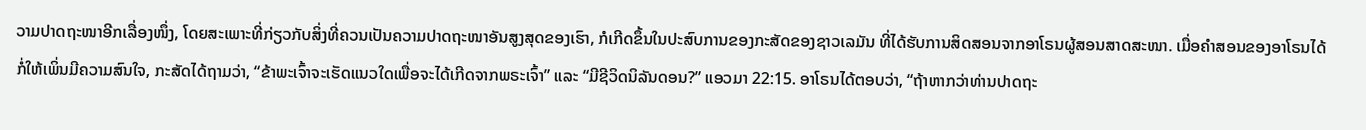ວາມປາດຖະໜາອີກເລື່ອງໜຶ່ງ, ໂດຍສະເພາະທີ່ກ່ຽວກັບສິ່ງທີ່ຄວນເປັນຄວາມປາດຖະໜາອັນສູງສຸດຂອງເຮົາ, ກໍເກີດຂຶ້ນໃນປະສົບການຂອງກະສັດຂອງຊາວເລມັນ ທີ່ໄດ້ຮັບການສິດສອນຈາກອາໂຣນຜູ້ສອນສາດສະໜາ. ເມື່ອຄຳສອນຂອງອາໂຣນໄດ້ກໍ່ໃຫ້ເພິ່ນມີຄວາມສົນໃຈ, ກະສັດໄດ້ຖາມວ່າ, “ຂ້າພະເຈົ້າຈະເຮັດແນວໃດເພື່ອຈະໄດ້ເກີດຈາກພຣະເຈົ້າ” ແລະ “ມີຊີວິດນິລັນດອນ?” ແອວມາ 22:15. ອາໂຣນໄດ້ຕອບວ່າ, “ຖ້າຫາກວ່າທ່ານປາດຖະ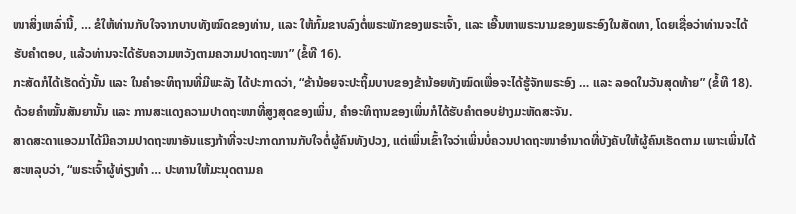ໜາສິ່ງເຫລົ່ານີ້, … ຂໍໃຫ້ທ່ານກັບໃຈຈາກບາບທັງໝົດຂອງທ່ານ, ແລະ ໃຫ້ກົ້ມຂາບລົງຕໍ່ພຣະພັກຂອງພຣະເຈົ້າ, ແລະ ເອີ້ນຫາພຣະນາມຂອງພຣະອົງໃນສັດທາ, ໂດຍເຊື່ອວ່າທ່ານຈະໄດ້ຮັບຄຳຕອບ, ແລ້ວທ່ານຈະໄດ້ຮັບຄວາມຫວັງຕາມຄວາມປາດຖະໜາ” (ຂໍ້ທີ 16).
ກະສັດກໍໄດ້ເຮັດດັ່ງນັ້ນ ແລະ ໃນຄຳອະທິຖານທີ່ມີພະລັງ ໄດ້ປະກາດວ່າ, “ຂ້ານ້ອຍຈະປະຖິ້ມບາບຂອງຂ້ານ້ອຍທັງໝົດເພື່ອຈະໄດ້ຮູ້ຈັກພຣະອົງ … ແລະ ລອດໃນວັນສຸດທ້າຍ” (ຂໍ້ທີ 18). ດ້ວຍຄຳໝັ້ນສັນຍານັ້ນ ແລະ ການສະແດງຄວາມປາດຖະໜາທີ່ສູງສຸດຂອງເພິ່ນ, ຄຳອະທິຖານຂອງເພິ່ນກໍໄດ້ຮັບຄຳຕອບຢ່າງມະຫັດສະຈັນ.
ສາດສະດາແອວມາໄດ້ມີຄວາມປາດຖະໜາອັນແຮງກ້າທີ່ຈະປະກາດການກັບໃຈຕໍ່ຜູ້ຄົນທັງປວງ, ແຕ່ເພິ່ນເຂົ້າໃຈວ່າເພິ່ນບໍ່ຄວນປາດຖະໜາອຳນາດທີ່ບັງຄັບໃຫ້ຜູ້ຄົນເຮັດຕາມ ເພາະເພິ່ນໄດ້ສະຫລຸບວ່າ, “ພຣະເຈົ້າຜູ້ທ່ຽງທຳ … ປະທານໃຫ້ມະນຸດຕາມຄ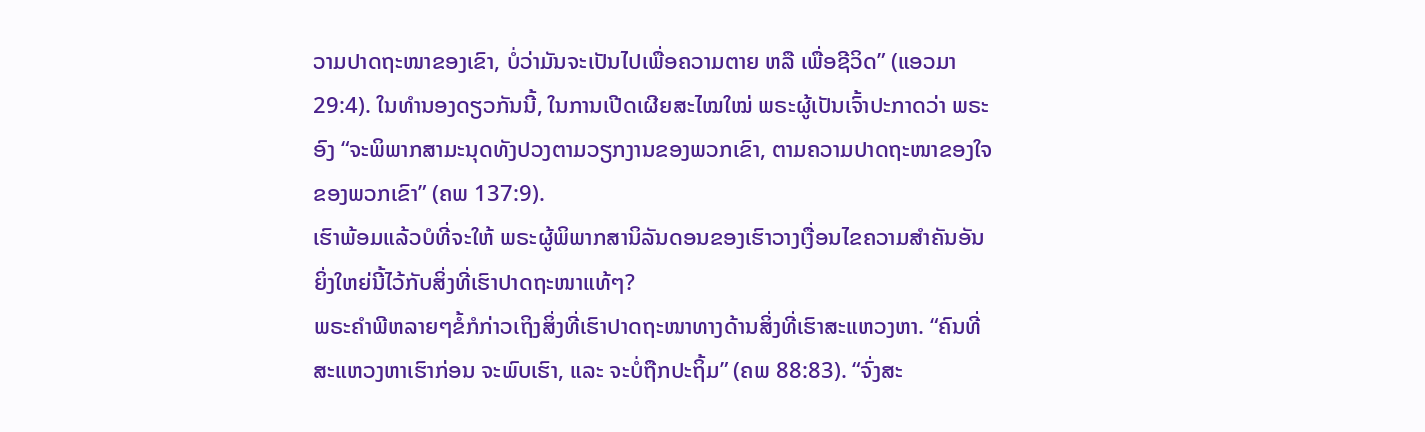ວາມປາດຖະໜາຂອງເຂົາ, ບໍ່ວ່າມັນຈະເປັນໄປເພື່ອຄວາມຕາຍ ຫລື ເພື່ອຊີວິດ” (ແອວມາ 29:4). ໃນທຳນອງດຽວກັນນີ້, ໃນການເປີດເຜີຍສະໄໝໃໝ່ ພຣະຜູ້ເປັນເຈົ້າປະກາດວ່າ ພຣະອົງ “ຈະພິພາກສາມະນຸດທັງປວງຕາມວຽກງານຂອງພວກເຂົາ, ຕາມຄວາມປາດຖະໜາຂອງໃຈຂອງພວກເຂົາ” (ຄພ 137:9).
ເຮົາພ້ອມແລ້ວບໍທີ່ຈະໃຫ້ ພຣະຜູ້ພິພາກສານິລັນດອນຂອງເຮົາວາງເງື່ອນໄຂຄວາມສຳຄັນອັນຍິ່ງໃຫຍ່ນີ້ໄວ້ກັບສິ່ງທີ່ເຮົາປາດຖະໜາແທ້ໆ?
ພຣະຄຳພີຫລາຍໆຂໍ້ກໍກ່າວເຖິງສິ່ງທີ່ເຮົາປາດຖະໜາທາງດ້ານສິ່ງທີ່ເຮົາສະແຫວງຫາ. “ຄົນທີ່ສະແຫວງຫາເຮົາກ່ອນ ຈະພົບເຮົາ, ແລະ ຈະບໍ່ຖືກປະຖິ້ມ” (ຄພ 88:83). “ຈົ່ງສະ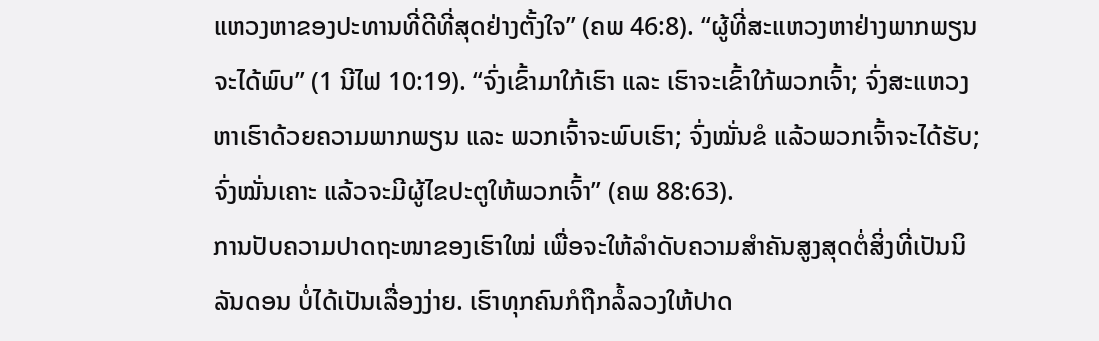ແຫວງຫາຂອງປະທານທີ່ດີທີ່ສຸດຢ່າງຕັ້ງໃຈ” (ຄພ 46:8). “ຜູ້ທີ່ສະແຫວງຫາຢ່າງພາກພຽນຈະໄດ້ພົບ” (1 ນີໄຟ 10:19). “ຈົ່ງເຂົ້າມາໃກ້ເຮົາ ແລະ ເຮົາຈະເຂົ້າໃກ້ພວກເຈົ້າ; ຈົ່ງສະແຫວງຫາເຮົາດ້ວຍຄວາມພາກພຽນ ແລະ ພວກເຈົ້າຈະພົບເຮົາ; ຈົ່ງໝັ່ນຂໍ ແລ້ວພວກເຈົ້າຈະໄດ້ຮັບ; ຈົ່ງໝັ່ນເຄາະ ແລ້ວຈະມີຜູ້ໄຂປະຕູໃຫ້ພວກເຈົ້າ” (ຄພ 88:63).
ການປັບຄວາມປາດຖະໜາຂອງເຮົາໃໝ່ ເພື່ອຈະໃຫ້ລຳດັບຄວາມສຳຄັນສູງສຸດຕໍ່ສິ່ງທີ່ເປັນນິລັນດອນ ບໍ່ໄດ້ເປັນເລື່ອງງ່າຍ. ເຮົາທຸກຄົນກໍຖືກລໍ້ລວງໃຫ້ປາດ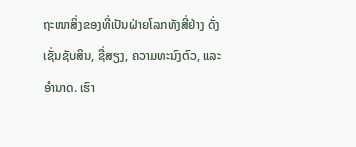ຖະໜາສິ່ງຂອງທີ່ເປັນຝ່າຍໂລກທັງສີ່ຢ່າງ ດັ່ງເຊັ່ນຊັບສິນ, ຊື່ສຽງ, ຄວາມທະນົງຕົວ, ແລະ ອຳນາດ. ເຮົາ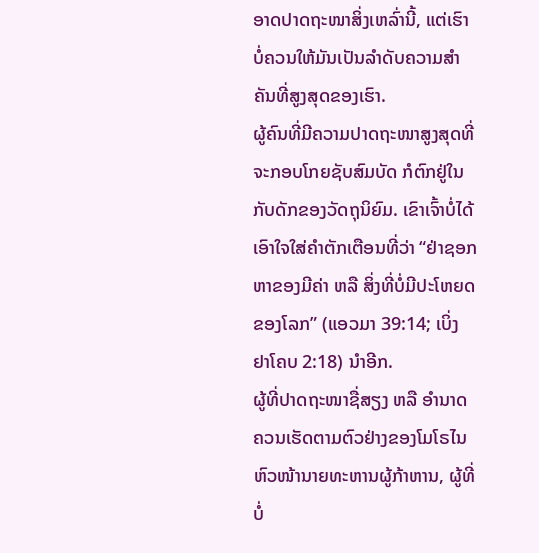ອາດປາດຖະໜາສິ່ງເຫລົ່ານີ້, ແຕ່ເຮົາບໍ່ຄວນໃຫ້ມັນເປັນລຳດັບຄວາມສຳຄັນທີ່ສູງສຸດຂອງເຮົາ.
ຜູ້ຄົນທີ່ມີຄວາມປາດຖະໜາສູງສຸດທີ່ຈະກອບໂກຍຊັບສົມບັດ ກໍຕົກຢູ່ໃນກັບດັກຂອງວັດຖຸນິຍົມ. ເຂົາເຈົ້າບໍ່ໄດ້ເອົາໃຈໃສ່ຄຳຕັກເຕືອນທີ່ວ່າ “ຢ່າຊອກຫາຂອງມີຄ່າ ຫລື ສິ່ງທີ່ບໍ່ມີປະໂຫຍດຂອງໂລກ” (ແອວມາ 39:14; ເບິ່ງ ຢາໂຄບ 2:18) ນຳອີກ.
ຜູ້ທີ່ປາດຖະໜາຊື່ສຽງ ຫລື ອຳນາດຄວນເຮັດຕາມຕົວຢ່າງຂອງໂມໂຣໄນ ຫົວໜ້ານາຍທະຫານຜູ້ກ້າຫານ, ຜູ້ທີ່ບໍ່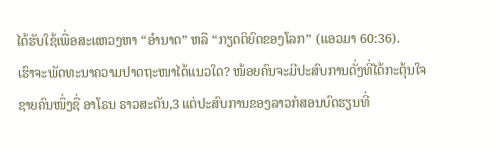ໄດ້ຮັບໃຊ້ເພື່ອສະແຫວງຫາ “ອຳນາດ” ຫລື “ກຽດຕິຍົດຂອງໂລກ” (ແອວມາ 60:36).
ເຮົາຈະພັດທະນາຄວາມປາດຖະໜາໄດ້ແນວໃດ? ໜ້ອຍຄົນຈະມີປະສົບການດັ່ງທີ່ໄດ້ກະຕຸ້ນໃຈຊາຍຄົນໜຶ່ງຊື່ ອາໂຣນ ຣາວສະຕັນ,3 ແຕ່ປະສົບການຂອງລາວກໍສອນບົດຮຽນທີ່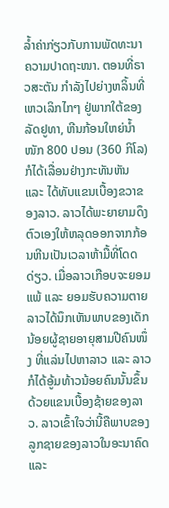ລ້ຳຄ່າກ່ຽວກັບການພັດທະນາຄວາມປາດຖະໜາ. ຕອນທີ່ຣາວສະຕັນ ກຳລັງໄປຍ່າງຫລິ້ນທີ່ເຫວເລິກໄກໆ ຢູ່ພາກໃຕ້ຂອງລັດຢູທາ, ຫີນກ້ອນໃຫຍ່ນ້ຳໜັກ 800 ປອນ (360 ກິໂລ) ກໍໄດ້ເລື່ອນຢ່າງກະທັນຫັນ ແລະ ໄດ້ທັບແຂນເບື້ອງຂວາຂອງລາວ. ລາວໄດ້ພະຍາຍາມດຶງຕົວເອງໃຫ້ຫລຸດອອກຈາກກ້ອນຫີນເປັນເວລາຫ້າມື້ທີ່ໂດດດ່ຽວ. ເມື່ອລາວເກືອບຈະຍອມແພ້ ແລະ ຍອມຮັບຄວາມຕາຍ ລາວໄດ້ນຶກເຫັນພາບຂອງເດັກນ້ອຍຜູ້ຊາຍອາຍຸສາມປີຄົນໜຶ່ງ ທີ່ແລ່ນໄປຫາລາວ ແລະ ລາວກໍໄດ້ອູ້ມທ້າວນ້ອຍຄົນນັ້ນຂຶ້ນດ້ວຍແຂນເບື້ອງຊ້າຍຂອງລາວ. ລາວເຂົ້າໃຈວ່ານີ້ຄືພາບຂອງລູກຊາຍຂອງລາວໃນອະນາຄົດ ແລະ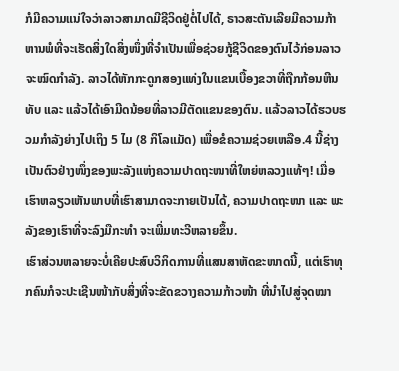ກໍມີຄວາມແນ່ໃຈວ່າລາວສາມາດມີຊີວິດຢູ່ຕໍ່ໄປໄດ້, ຣາວສະຕັນເລີຍມີຄວາມກ້າຫານພໍທີ່ຈະເຮັດສິ່ງໃດສິ່ງໜຶ່ງທີ່ຈຳເປັນເພື່ອຊ່ວຍກູ້ຊີວິດຂອງຕົນໄວ້ກ່ອນລາວຈະໝົດກຳລັງ. ລາວໄດ້ຫັກກະດູກສອງແທ່ງໃນແຂນເບື້ອງຂວາທີ່ຖືກກ້ອນຫີນທັບ ແລະ ແລ້ວໄດ້ເອົາມີດນ້ອຍທີ່ລາວມີຕັດແຂນຂອງຕົນ. ແລ້ວລາວໄດ້ຮວບຮວມກຳລັງຍ່າງໄປເຖິງ 5 ໄມ (8 ກິໂລແມັດ) ເພື່ອຂໍຄວາມຊ່ວຍເຫລືອ.4 ນີ້ຊ່າງເປັນຕົວຢ່າງໜຶ່ງຂອງພະລັງແຫ່ງຄວາມປາດຖະໜາທີ່ໃຫຍ່ຫລວງແທ້ໆ! ເມື່ອເຮົາຫລຽວເຫັນພາບທີ່ເຮົາສາມາດຈະກາຍເປັນໄດ້, ຄວາມປາດຖະໜາ ແລະ ພະລັງຂອງເຮົາທີ່ຈະລົງມືກະທຳ ຈະເພີ່ມທະວີຫລາຍຂຶ້ນ.
ເຮົາສ່ວນຫລາຍຈະບໍ່ເຄີຍປະສົບວິກິດການທີ່ແສນສາຫັດຂະໜາດນີ້, ແຕ່ເຮົາທຸກຄົນກໍຈະປະເຊີນໜ້າກັບສິ່ງທີ່ຈະຂັດຂວາງຄວາມກ້າວໜ້າ ທີ່ນຳໄປສູ່ຈຸດໝາ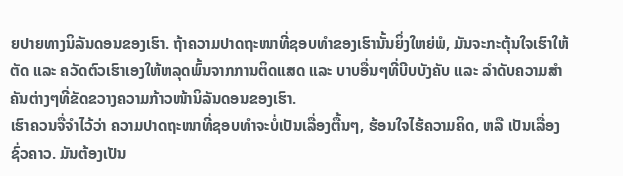ຍປາຍທາງນິລັນດອນຂອງເຮົາ. ຖ້າຄວາມປາດຖະໜາທີ່ຊອບທຳຂອງເຮົານັ້ນຍິ່ງໃຫຍ່ພໍ, ມັນຈະກະຕຸ້ນໃຈເຮົາໃຫ້ຕັດ ແລະ ຄວັດຕົວເຮົາເອງໃຫ້ຫລຸດພົ້ນຈາກການຕິດແສດ ແລະ ບາບອື່ນໆທີ່ບີບບັງຄັບ ແລະ ລຳດັບຄວາມສຳຄັນຕ່າງໆທີ່ຂັດຂວາງຄວາມກ້າວໜ້ານິລັນດອນຂອງເຮົາ.
ເຮົາຄວນຈື່ຈຳໄວ້ວ່າ ຄວາມປາດຖະໜາທີ່ຊອບທຳຈະບໍ່ເປັນເລື່ອງຕື້ນໆ, ຮ້ອນໃຈໄຮ້ຄວາມຄິດ, ຫລື ເປັນເລື່ອງຊົ່ວຄາວ. ມັນຕ້ອງເປັນ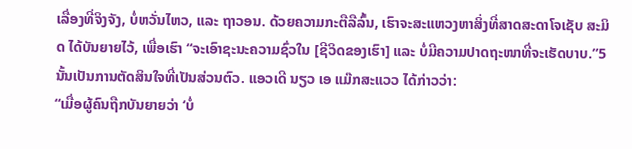ເລື່ອງທີ່ຈິງຈັງ, ບໍ່ຫວັ່ນໄຫວ, ແລະ ຖາວອນ. ດ້ວຍຄວາມກະຕືລືລົ້ນ, ເຮົາຈະສະແຫວງຫາສິ່ງທີ່ສາດສະດາໂຈເຊັບ ສະມິດ ໄດ້ບັນຍາຍໄວ້, ເພື່ອເຮົາ “ຈະເອົາຊະນະຄວາມຊົ່ວໃນ [ຊີວິດຂອງເຮົາ] ແລະ ບໍ່ມີຄວາມປາດຖະໜາທີ່ຈະເຮັດບາບ.”5 ນັ້ນເປັນການຕັດສິນໃຈທີ່ເປັນສ່ວນຕົວ. ແອວເດີ ນຽວ ເອ ແມ໊ກສະແວວ ໄດ້ກ່າວວ່າ:
“ເມື່ອຜູ້ຄົນຖືກບັນຍາຍວ່າ ‘ບໍ່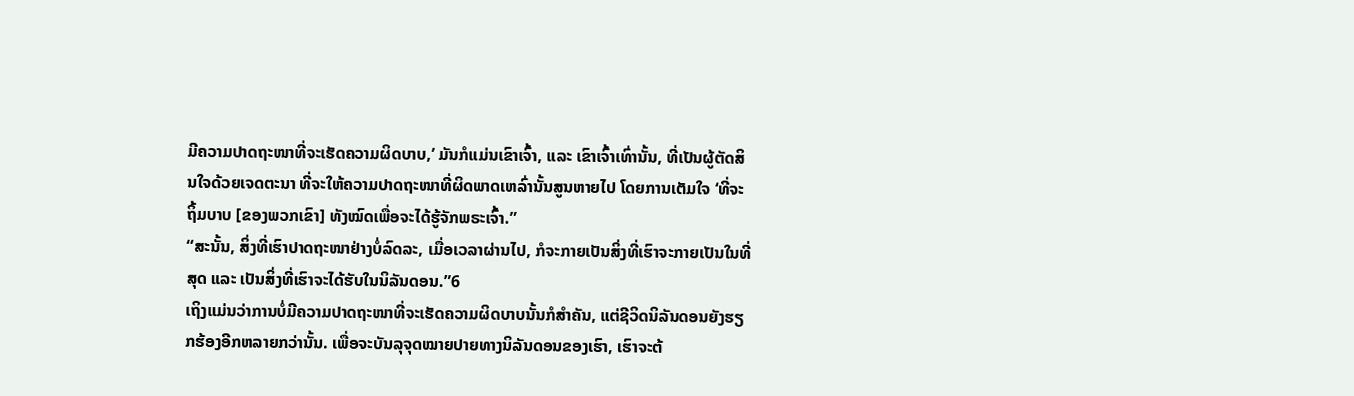ມີຄວາມປາດຖະໜາທີ່ຈະເຮັດຄວາມຜິດບາບ,’ ມັນກໍແມ່ນເຂົາເຈົ້າ, ແລະ ເຂົາເຈົ້າເທົ່ານັ້ນ, ທີ່ເປັນຜູ້ຕັດສິນໃຈດ້ວຍເຈດຕະນາ ທີ່ຈະໃຫ້ຄວາມປາດຖະໜາທີ່ຜິດພາດເຫລົ່ານັ້ນສູນຫາຍໄປ ໂດຍການເຕັມໃຈ ‘ທີ່ຈະຖິ້ມບາບ [ຂອງພວກເຂົາ] ທັງໝົດເພື່ອຈະໄດ້ຮູ້ຈັກພຣະເຈົ້າ.”
“ສະນັ້ນ, ສິ່ງທີ່ເຮົາປາດຖະໜາຢ່າງບໍ່ລົດລະ, ເມື່ອເວລາຜ່ານໄປ, ກໍຈະກາຍເປັນສິ່ງທີ່ເຮົາຈະກາຍເປັນໃນທີ່ສຸດ ແລະ ເປັນສິ່ງທີ່ເຮົາຈະໄດ້ຮັບໃນນິລັນດອນ.”6
ເຖິງແມ່ນວ່າການບໍ່ມີຄວາມປາດຖະໜາທີ່ຈະເຮັດຄວາມຜິດບາບນັ້ນກໍສຳຄັນ, ແຕ່ຊີວິດນິລັນດອນຍັງຮຽກຮ້ອງອີກຫລາຍກວ່ານັ້ນ. ເພື່ອຈະບັນລຸຈຸດໝາຍປາຍທາງນິລັນດອນຂອງເຮົາ, ເຮົາຈະຕ້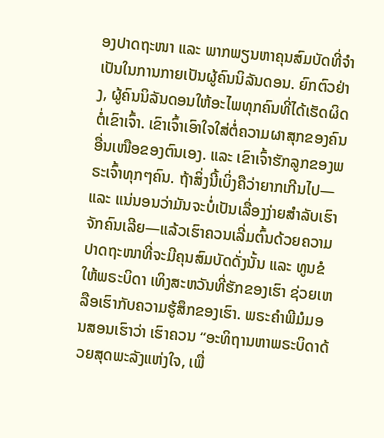ອງປາດຖະໜາ ແລະ ພາກພຽນຫາຄຸນສົມບັດທີ່ຈຳເປັນໃນການກາຍເປັນຜູ້ຄົນນິລັນດອນ. ຍົກຕົວຢ່າງ, ຜູ້ຄົນນິລັນດອນໃຫ້ອະໄພທຸກຄົນທີ່ໄດ້ເຮັດຜິດຕໍ່ເຂົາເຈົ້າ. ເຂົາເຈົ້າເອົາໃຈໃສ່ຕໍ່ຄວາມຜາສຸກຂອງຄົນອື່ນເໜືອຂອງຕົນເອງ. ແລະ ເຂົາເຈົ້າຮັກລູກຂອງພຣະເຈົ້າທຸກໆຄົນ. ຖ້າສິ່ງນີ້ເບິ່ງຄືວ່າຍາກເກີນໄປ—ແລະ ແນ່ນອນວ່າມັນຈະບໍ່ເປັນເລື່ອງງ່າຍສຳລັບເຮົາຈັກຄົນເລີຍ—ແລ້ວເຮົາຄວນເລີ່ມຕົ້ນດ້ວຍຄວາມປາດຖະໜາທີ່ຈະມີຄຸນສົມບັດດັ່ງນັ້ນ ແລະ ທູນຂໍໃຫ້ພຣະບິດາ ເທິງສະຫວັນທີ່ຮັກຂອງເຮົາ ຊ່ວຍເຫລືອເຮົາກັບຄວາມຮູ້ສຶກຂອງເຮົາ. ພຣະຄຳພີມໍມອນສອນເຮົາວ່າ ເຮົາຄວນ “ອະທິຖານຫາພຣະບິດາດ້ວຍສຸດພະລັງແຫ່ງໃຈ, ເພື່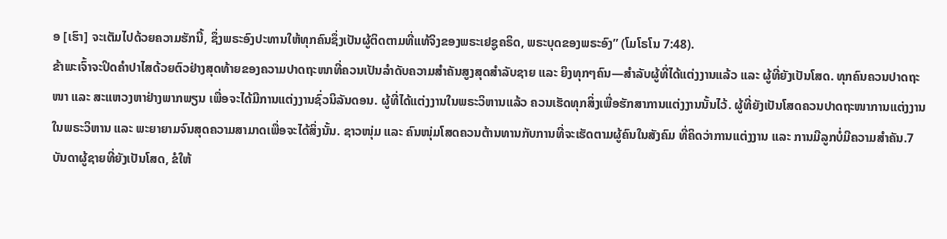ອ [ເຮົາ] ຈະເຕັມໄປດ້ວຍຄວາມຮັກນີ້, ຊຶ່ງພຣະອົງປະທານໃຫ້ທຸກຄົນຊຶ່ງເປັນຜູ້ຕິດຕາມທີ່ແທ້ຈິງຂອງພຣະເຢຊູຄຣິດ, ພຣະບຸດຂອງພຣະອົງ” (ໂມໂຣໂນ 7:48).
ຂ້າພະເຈົ້າຈະປິດຄຳປາໄສດ້ວຍຕົວຢ່າງສຸດທ້າຍຂອງຄວາມປາດຖະໜາທີ່ຄວນເປັນລຳດັບຄວາມສຳຄັນສູງສຸດສຳລັບຊາຍ ແລະ ຍິງທຸກໆຄົນ—ສຳລັບຜູ້ທີ່ໄດ້ແຕ່ງງານແລ້ວ ແລະ ຜູ້ທີ່ຍັງເປັນໂສດ. ທຸກຄົນຄວນປາດຖະໜາ ແລະ ສະແຫວງຫາຢ່າງພາກພຽນ ເພື່ອຈະໄດ້ມີການແຕ່ງງານຊົ່ວນິລັນດອນ. ຜູ້ທີ່ໄດ້ແຕ່ງງານໃນພຣະວິຫານແລ້ວ ຄວນເຮັດທຸກສິ່ງເພື່ອຮັກສາການແຕ່ງງານນັ້ນໄວ້. ຜູ້ທີ່ຍັງເປັນໂສດຄວນປາດຖະໜາການແຕ່ງງານໃນພຣະວິຫານ ແລະ ພະຍາຍາມຈົນສຸດຄວາມສາມາດເພື່ອຈະໄດ້ສິ່ງນັ້ນ. ຊາວໜຸ່ມ ແລະ ຄົນໜຸ່ມໂສດຄວນຕ້ານທານກັບການທີ່ຈະເຮັດຕາມຜູ້ຄົນໃນສັງຄົມ ທີ່ຄິດວ່າການແຕ່ງງານ ແລະ ການມີລູກບໍ່ມີຄວາມສຳຄັນ.7
ບັນດາຜູ້ຊາຍທີ່ຍັງເປັນໂສດ, ຂໍໃຫ້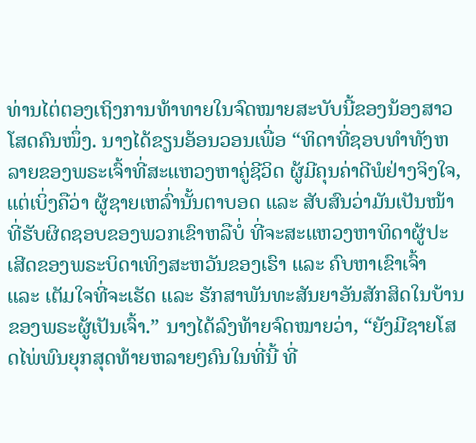ທ່ານໄຕ່ຕອງເຖິງການທ້າທາຍໃນຈົດໝາຍສະບັບນີ້ຂອງນ້ອງສາວໂສດຄົນໜຶ່ງ. ນາງໄດ້ຂຽນອ້ອນວອນເພື່ອ “ທິດາທີ່ຊອບທຳທັງຫລາຍຂອງພຣະເຈົ້າທີ່ສະແຫວງຫາຄູ່ຊີວິດ ຜູ້ມີຄຸນຄ່າດີພໍຢ່າງຈິງໃຈ, ແຕ່ເບິ່ງຄືວ່າ ຜູ້ຊາຍເຫລົ່ານັ້ນຕາບອດ ແລະ ສັບສົນວ່າມັນເປັນໜ້າທີ່ຮັບຜິດຊອບຂອງພວກເຂົາຫລືບໍ່ ທີ່ຈະສະແຫວງຫາທິດາຜູ້ປະເສີດຂອງພຣະບິດາເທິງສະຫວັນຂອງເຮົາ ແລະ ຄົບຫາເຂົາເຈົ້າ ແລະ ເຕັມໃຈທີ່ຈະເຮັດ ແລະ ຮັກສາພັນທະສັນຍາອັນສັກສິດໃນບ້ານຂອງພຣະຜູ້ເປັນເຈົ້າ.” ນາງໄດ້ລົງທ້າຍຈົດໝາຍວ່າ, “ຍັງມີຊາຍໂສດໄພ່ພົນຍຸກສຸດທ້າຍຫລາຍໆຄົນໃນທີ່ນີ້ ທີ່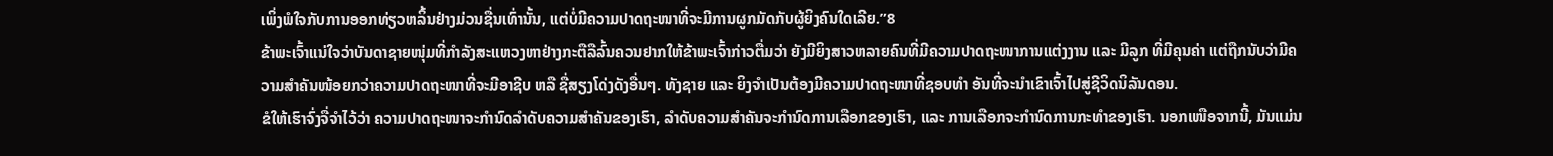ເພິ່ງພໍໃຈກັບການອອກທ່ຽວຫລິ້ນຢ່າງມ່ວນຊື່ນເທົ່ານັ້ນ, ແຕ່ບໍ່ມີຄວາມປາດຖະໜາທີ່ຈະມີການຜູກມັດກັບຜູ້ຍິງຄົນໃດເລີຍ.”8
ຂ້າພະເຈົ້າແນ່ໃຈວ່າບັນດາຊາຍໜຸ່ມທີ່ກຳລັງສະແຫວງຫາຢ່າງກະຕືລືລົ້ນຄວນຢາກໃຫ້ຂ້າພະເຈົ້າກ່າວຕື່ມວ່າ ຍັງມີຍິງສາວຫລາຍຄົນທີ່ມີຄວາມປາດຖະໜາການແຕ່ງງານ ແລະ ມີລູກ ທີ່ມີຄຸນຄ່າ ແຕ່ຖືກນັບວ່າມີຄວາມສຳຄັນໜ້ອຍກວ່າຄວາມປາດຖະໜາທີ່ຈະມີອາຊີບ ຫລື ຊື່ສຽງໂດ່ງດັງອື່ນໆ. ທັງຊາຍ ແລະ ຍິງຈຳເປັນຕ້ອງມີຄວາມປາດຖະໜາທີ່ຊອບທຳ ອັນທີ່ຈະນຳເຂົາເຈົ້າໄປສູ່ຊີວິດນິລັນດອນ.
ຂໍໃຫ້ເຮົາຈົ່ງຈື່ຈຳໄວ້ວ່າ ຄວາມປາດຖະໜາຈະກຳນົດລຳດັບຄວາມສຳຄັນຂອງເຮົາ, ລຳດັບຄວາມສຳຄັນຈະກຳນົດການເລືອກຂອງເຮົາ, ແລະ ການເລືອກຈະກຳນົດການກະທຳຂອງເຮົາ. ນອກເໜືອຈາກນີ້, ມັນແມ່ນ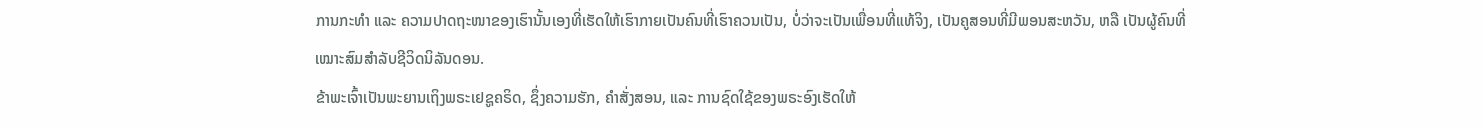ການກະທຳ ແລະ ຄວາມປາດຖະໜາຂອງເຮົານັ້ນເອງທີ່ເຮັດໃຫ້ເຮົາກາຍເປັນຄົນທີ່ເຮົາຄວນເປັນ, ບໍ່ວ່າຈະເປັນເພື່ອນທີ່ແທ້ຈິງ, ເປັນຄູສອນທີ່ມີພອນສະຫວັນ, ຫລື ເປັນຜູ້ຄົນທີ່ເໝາະສົມສຳລັບຊີວິດນິລັນດອນ.
ຂ້າພະເຈົ້າເປັນພະຍານເຖິງພຣະເຢຊູຄຣິດ, ຊຶ່ງຄວາມຮັກ, ຄຳສັ່ງສອນ, ແລະ ການຊົດໃຊ້ຂອງພຣະອົງເຮັດໃຫ້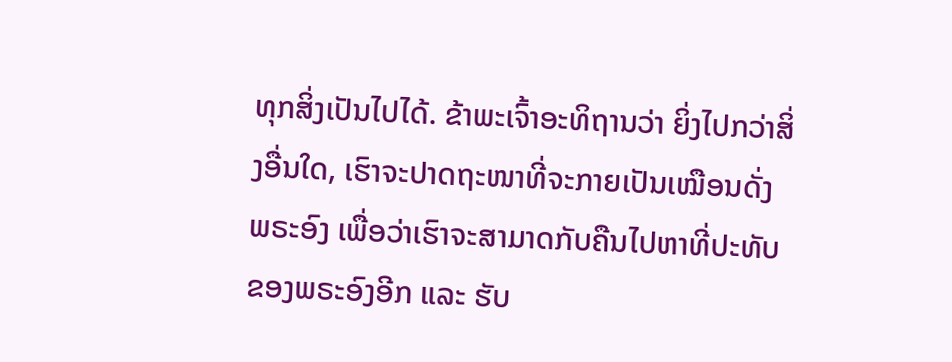ທຸກສິ່ງເປັນໄປໄດ້. ຂ້າພະເຈົ້າອະທິຖານວ່າ ຍິ່ງໄປກວ່າສິ່ງອື່ນໃດ, ເຮົາຈະປາດຖະໜາທີ່ຈະກາຍເປັນເໝືອນດັ່ງພຣະອົງ ເພື່ອວ່າເຮົາຈະສາມາດກັບຄືນໄປຫາທີ່ປະທັບຂອງພຣະອົງອີກ ແລະ ຮັບ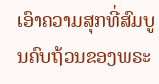ເອົາຄວາມສຸກທີ່ສົມບູນຄົບຖ້ວນຂອງພຣະ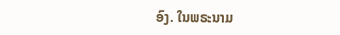ອົງ. ໃນພຣະນາມ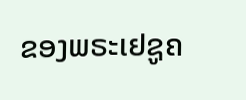ຂອງພຣະເຢຊູຄ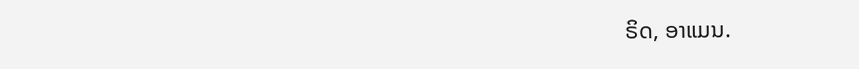ຣິດ, ອາແມນ.